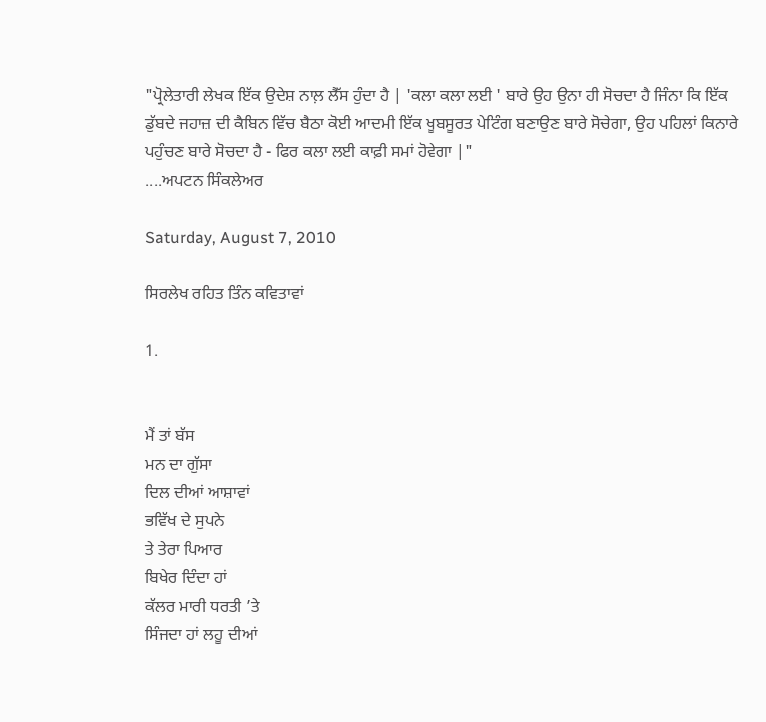"ਪ੍ਰੋਲੇਤਾਰੀ ਲੇਖਕ ਇੱਕ ਉਦੇਸ਼ ਨਾਲ਼ ਲੈੱਸ ਹੁੰਦਾ ਹੈ | 'ਕਲਾ ਕਲਾ ਲਈ ' ਬਾਰੇ ਉਹ ਉਨਾ ਹੀ ਸੋਚਦਾ ਹੈ ਜਿੰਨਾ ਕਿ ਇੱਕ
ਡੁੱਬਦੇ ਜਹਾਜ਼ ਦੀ ਕੈਬਿਨ ਵਿੱਚ ਬੈਠਾ ਕੋਈ ਆਦਮੀ ਇੱਕ ਖੂਬਸੂਰਤ ਪੇਟਿੰਗ ਬਣਾਉਣ ਬਾਰੇ ਸੋਚੇਗਾ, ਉਹ ਪਹਿਲਾਂ ਕਿਨਾਰੇ ਪਹੁੰਚਣ ਬਾਰੇ ਸੋਚਦਾ ਹੈ - ਫਿਰ ਕਲਾ ਲਈ ਕਾਫ਼ੀ ਸਮਾਂ ਹੋਵੇਗਾ |"
....ਅਪਟਨ ਸਿੰਕਲੇਅਰ

Saturday, August 7, 2010

ਸਿਰਲੇਖ ਰਹਿਤ ਤਿੰਨ ਕਵਿਤਾਵਾਂ

1.


ਮੈਂ ਤਾਂ ਬੱਸ
ਮਨ ਦਾ ਗੁੱਸਾ
ਦਿਲ ਦੀਆਂ ਆਸ਼ਾਵਾਂ
ਭਵਿੱਖ ਦੇ ਸੁਪਨੇ
ਤੇ ਤੇਰਾ ਪਿਆਰ
ਬਿਖੇਰ ਦਿੰਦਾ ਹਾਂ
ਕੱਲਰ ਮਾਰੀ ਧਰਤੀ ’ਤੇ
ਸਿੰਜਦਾ ਹਾਂ ਲਹੂ ਦੀਆਂ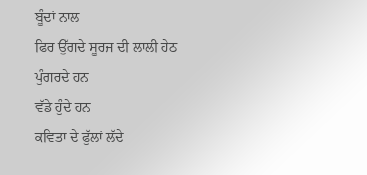ਬੂੰਦਾਂ ਨਾਲ
ਫਿਰ ਉੱਗਦੇ ਸੂਰਜ ਦੀ ਲਾਲੀ ਹੇਠ
ਪੁੰਗਰਦੇ ਹਨ
ਵੱਡੇ ਹੁੰਦੇ ਹਨ
ਕਵਿਤਾ ਦੇ ਫੁੱਲਾਂ ਲੱਦੇ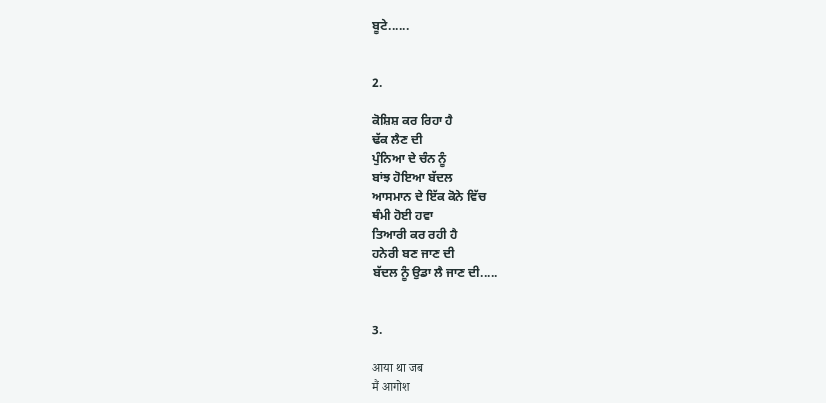ਬੂਟੇ......


2.

ਕੋਸ਼ਿਸ਼ ਕਰ ਰਿਹਾ ਹੈ
ਢੱਕ ਲੈਣ ਦੀ
ਪੁੰਨਿਆ ਦੇ ਚੰਨ ਨੂੰ
ਬਾਂਝ ਹੋਇਆ ਬੱਦਲ
ਆਸਮਾਨ ਦੇ ਇੱਕ ਕੋਨੇ ਵਿੱਚ
ਥੰਮੀ ਹੋਈ ਹਵਾ
ਤਿਆਰੀ ਕਰ ਰਹੀ ਹੈ
ਹਨੇਰੀ ਬਣ ਜਾਣ ਦੀ
ਬੱਦਲ ਨੂੰ ਉਡਾ ਲੈ ਜਾਣ ਦੀ.....


3.

आया था जब
मैं आगोश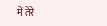में तेरे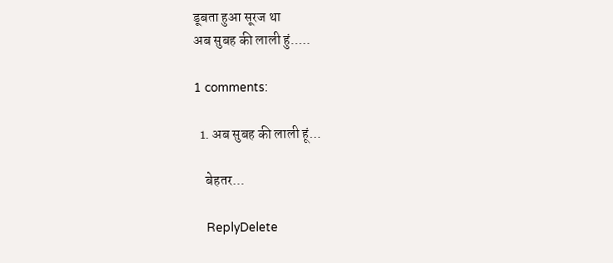डूबता हुआ सूरज था
अब सुबह की लाली हुं.....

1 comments:

  1. अब सुबह की लाली हूं...

    बेहतर...

    ReplyDelete